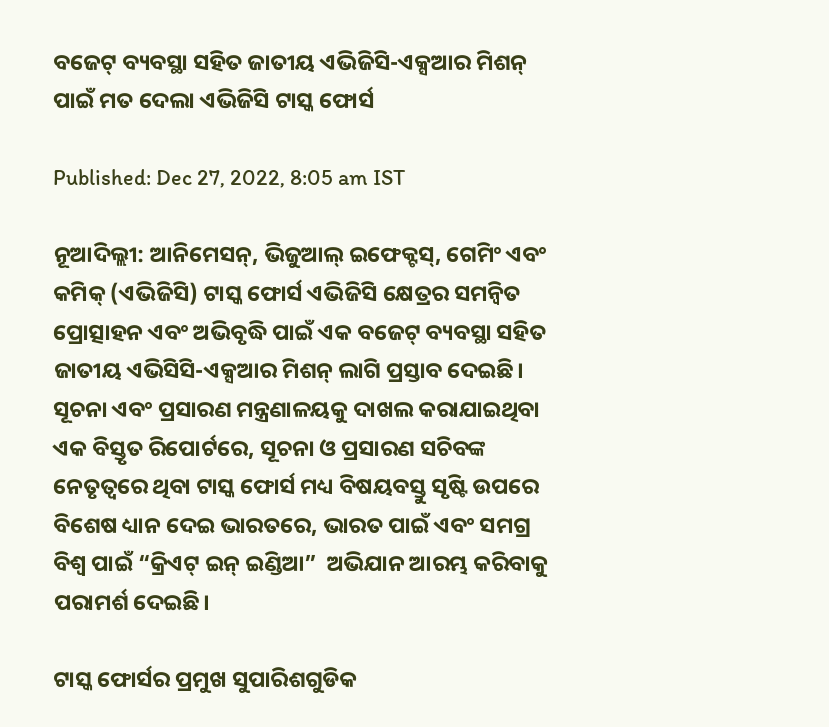ବଜେଟ୍ ବ୍ୟବସ୍ଥା ସହିତ ଜାତୀୟ ଏଭିଜିସି-ଏକ୍ସଆର ମିଶନ୍ ପାଇଁ ମତ ଦେଲା ଏଭିଜିସି ଟାସ୍କ ଫୋର୍ସ

Published: Dec 27, 2022, 8:05 am IST

ନୂଆଦିଲ୍ଲୀ: ଆନିମେସନ୍‌, ଭିଜୁଆଲ୍ ଇଫେକ୍ଟସ୍‌, ଗେମିଂ ଏବଂ କମିକ୍‍ (ଏଭିଜିସି) ଟାସ୍କ ଫୋର୍ସ ଏଭିଜିସି କ୍ଷେତ୍ରର ସମନ୍ୱିତ ପ୍ରୋତ୍ସାହନ ଏବଂ ଅଭିବୃଦ୍ଧି ପାଇଁ ଏକ ବଜେଟ୍ ବ୍ୟବସ୍ଥା ସହିତ ଜାତୀୟ ଏଭିସିସି-ଏକ୍ସଆର ମିଶନ୍ ଲାଗି ପ୍ରସ୍ତାବ ଦେଇଛି। ସୂଚନା ଏବଂ ପ୍ରସାରଣ ମନ୍ତ୍ରଣାଳୟକୁ ଦାଖଲ କରାଯାଇଥିବା ଏକ ବିସ୍ତୃତ ରିପୋର୍ଟରେ, ସୂଚନା ଓ ପ୍ରସାରଣ ସଚିବଙ୍କ ନେତୃତ୍ୱରେ ଥିବା ଟାସ୍କ ଫୋର୍ସ ମଧ୍ୟ ବିଷୟବସ୍ତୁ ସୃଷ୍ଟି ଉପରେ ବିଶେଷ ଧ୍ୟାନ ଦେଇ ଭାରତରେ, ଭାରତ ପାଇଁ ଏବଂ ସମଗ୍ର ବିଶ୍ୱ ପାଇଁ “କ୍ରିଏଟ୍‍ ଇନ୍‍ ଇଣ୍ଡିଆ”  ଅଭିଯାନ ଆରମ୍ଭ କରିବାକୁ ପରାମର୍ଶ ଦେଇଛି।

ଟାସ୍କ ଫୋର୍ସର ପ୍ରମୁଖ ସୁପାରିଶଗୁଡିକ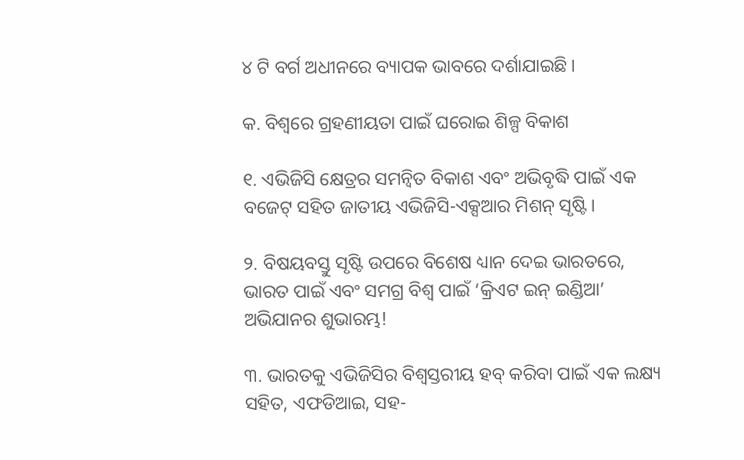୪ ଟି ବର୍ଗ ଅଧୀନରେ ବ୍ୟାପକ ଭାବରେ ଦର୍ଶାଯାଇଛି।

କ. ବିଶ୍ୱରେ ଗ୍ରହଣୀୟତା ପାଇଁ ଘରୋଇ ଶିଳ୍ପ ବିକାଶ

୧. ଏଭିଜିସି କ୍ଷେତ୍ରର ସମନ୍ୱିତ ବିକାଶ ଏବଂ ଅଭିବୃଦ୍ଧି ପାଇଁ ଏକ ବଜେଟ୍ ସହିତ ଜାତୀୟ ଏଭିଜିସି-ଏକ୍ସଆର ମିଶନ୍ ସୃଷ୍ଟି।

୨. ବିଷୟବସ୍ତୁ ସୃଷ୍ଟି ଉପରେ ବିଶେଷ ଧ୍ୟାନ ଦେଇ ଭାରତରେ, ଭାରତ ପାଇଁ ଏବଂ ସମଗ୍ର ବିଶ୍ୱ ପାଇଁ ‘କ୍ରିଏଟ ଇନ୍‍ ଇଣ୍ଡିଆ’ ଅଭିଯାନର ଶୁଭାରମ୍ଭ!

୩. ଭାରତକୁ ଏଭିଜିସିର ବିଶ୍ୱସ୍ତରୀୟ ହବ୍ କରିବା ପାଇଁ ଏକ ଲକ୍ଷ୍ୟ ସହିତ, ଏଫଡିଆଇ, ସହ-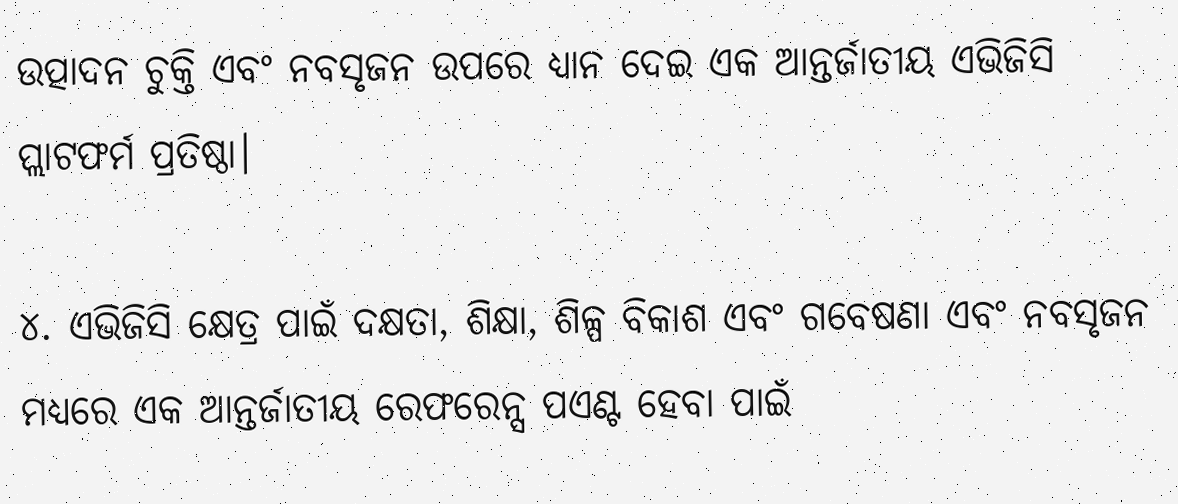ଉତ୍ପାଦନ ଚୁକ୍ତି ଏବଂ ନବସୃଜନ ଉପରେ ଧ୍ୟାନ ଦେଇ ଏକ ଆନ୍ତର୍ଜାତୀୟ ଏଭିଜିସି ପ୍ଲାଟଫର୍ମ ପ୍ରତିଷ୍ଠା।

୪. ଏଭିଜିସି କ୍ଷେତ୍ର ପାଇଁ ଦକ୍ଷତା, ଶିକ୍ଷା, ଶିଳ୍ପ ବିକାଶ ଏବଂ ଗବେଷଣା ଏବଂ ନବସୃଜନ ମଧ୍ୟରେ ଏକ ଆନ୍ତର୍ଜାତୀୟ ରେଫରେନ୍ସ ପଏଣ୍ଟ ହେବା ପାଇଁ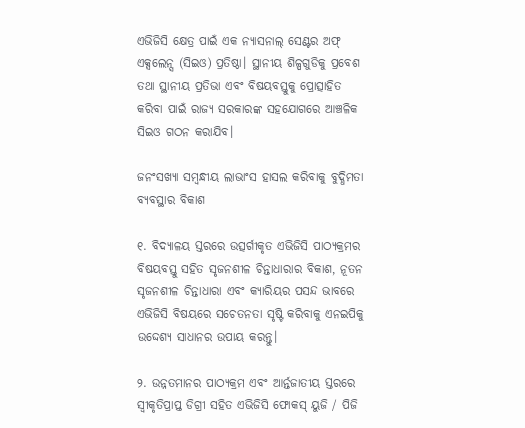ଏଭିଜିସି କ୍ଷେତ୍ର ପାଇଁ ଏକ ନ୍ୟାସନାଲ୍ ସେଣ୍ଟର ଅଫ୍ ଏକ୍ସଲେନ୍ସ (ସିଇଓ) ପ୍ରତିଷ୍ଠା। ସ୍ଥାନୀୟ ଶିଳ୍ପଗୁଡିକୁ ପ୍ରବେଶ ତଥା ସ୍ଥାନୀୟ ପ୍ରତିଭା ଏବଂ ବିଷୟବସ୍ତୁକୁ ପ୍ରୋତ୍ସାହିତ କରିବା ପାଇଁ ରାଜ୍ୟ ସରକାରଙ୍କ ସହଯୋଗରେ ଆଞ୍ଚଳିକ ସିଇଓ ଗଠନ କରାଯିବ।

ଜନଂସଖ୍ୟା ସମ୍ବନ୍ଧୀୟ ଲାଭାଂସ ହାସଲ କରିବାକୁ ବୁଦ୍ଧିମତା ବ୍ୟବସ୍ଥାର ବିକାଶ

୧. ବିଦ୍ୟାଳୟ ସ୍ତରରେ ଉତ୍ସର୍ଗୀକୃତ ଏଭିଜିସି ପାଠ୍ୟକ୍ରମର ବିଷୟବସ୍ତୁ ସହିତ ସୃଜନଶୀଳ ଚିନ୍ତାଧାରାର ବିକାଶ, ନୂତନ ସୃଜନଶୀଳ ଚିନ୍ତାଧାରା ଏବଂ କ୍ୟାରିୟର ପସନ୍ଦ ଭାବରେ ଏଭିଜିସି ବିଷୟରେ ସଚେତନତା ସୃଷ୍ଟି କରିବାକୁ ଏନଇପିକୁ ଉଦ୍ଦେଶ୍ୟ ସାଧାନର ଉପାୟ କରନ୍ତୁ।

୨. ଉନ୍ନତମାନର ପାଠ୍ୟକ୍ରମ ଏବଂ ଆର୍ନ୍ତଜାତୀୟ ସ୍ତରରେ ସ୍ୱୀକୃତିପ୍ରାପ୍ତ ଡିଗ୍ରୀ ସହିତ ଏଭିଜିସି ଫୋକସ୍ ୟୁଜି / ପିଜି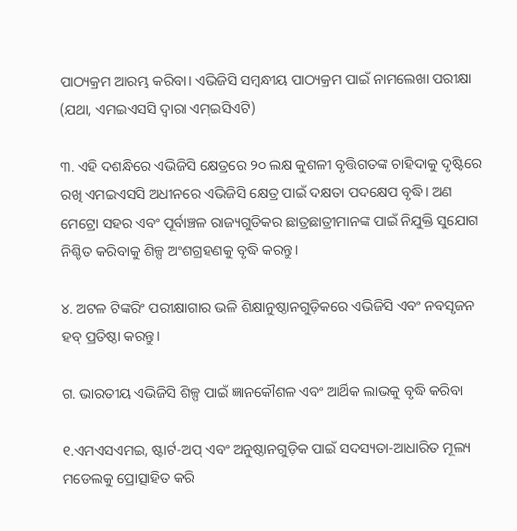ପାଠ୍ୟକ୍ରମ ଆରମ୍ଭ କରିବା। ଏଭିଜିସି ସମ୍ବନ୍ଧୀୟ ପାଠ୍ୟକ୍ରମ ପାଇଁ ନାମଲେଖା ପରୀକ୍ଷା (ଯଥା, ଏମଇଏସସି ଦ୍ୱାରା ଏମ୍‍ଇସିଏଟି)

୩. ଏହି ଦଶନ୍ଧିରେ ଏଭିଜିସି କ୍ଷେତ୍ରରେ ୨୦ ଲକ୍ଷ କୁଶଳୀ ବୃତ୍ତିଗତଙ୍କ ଚାହିଦାକୁ ଦୃଷ୍ଟିରେ ରଖି ଏମଇଏସସି ଅଧୀନରେ ଏଭିଜିସି କ୍ଷେତ୍ର ପାଇଁ ଦକ୍ଷତା ପଦକ୍ଷେପ ବୃଦ୍ଧି। ଅଣ ମେଟ୍ରୋ ସହର ଏବଂ ପୂର୍ବାଞ୍ଚଳ ରାଜ୍ୟଗୁଡିକର ଛାତ୍ରଛାତ୍ରୀମାନଙ୍କ ପାଇଁ ନିଯୁକ୍ତି ସୁଯୋଗ ନିଶ୍ଚିତ କରିବାକୁ ଶିଳ୍ପ ଅଂଶଗ୍ରହଣକୁ ବୃଦ୍ଧି କରନ୍ତୁ।

୪. ଅଟଳ ଟିଙ୍କରିଂ ପରୀକ୍ଷାଗାର ଭଳି ଶିକ୍ଷାନୁଷ୍ଠାନଗୁଡ଼ିକରେ ଏଭିଜିସି ଏବଂ ନବସୃଜନ ହବ୍ ପ୍ରତିଷ୍ଠା କରନ୍ତୁ।

ଗ. ଭାରତୀୟ ଏଭିଜିସି ଶିଳ୍ପ ପାଇଁ ଜ୍ଞାନକୌଶଳ ଏବଂ ଆର୍ଥିକ ଲାଭକୁ ବୃଦ୍ଧି କରିବା

୧.ଏମଏସଏମଇ, ଷ୍ଟାର୍ଟ-ଅପ୍ ଏବଂ ଅନୁଷ୍ଠାନଗୁଡ଼ିକ ପାଇଁ ସଦସ୍ୟତା-ଆଧାରିତ ମୂଲ୍ୟ ମଡେଲକୁ ପ୍ରୋତ୍ସାହିତ କରି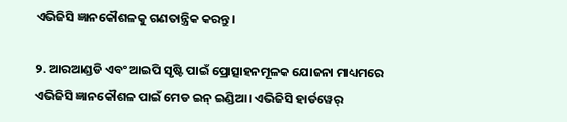ଏଭିଜିସି ଜ୍ଞାନକୌଶଳକୁ ଗଣତାନ୍ତ୍ରିକ କରନ୍ତୁ।

୨. ଆରଆଣ୍ଡଡି ଏବଂ ଆଇପି ସୃଷ୍ଟି ପାଇଁ ପ୍ରୋତ୍ସାହନମୂଳକ ଯୋଜନା ମାଧ୍ୟମରେ ଏଭିଜିସି ଜ୍ଞାନକୌଶଳ ପାଇଁ ମେଡ ଇନ୍‍ ଇଣ୍ଡିଆ। ଏଭିଜିସି ହାର୍ଡୱେର୍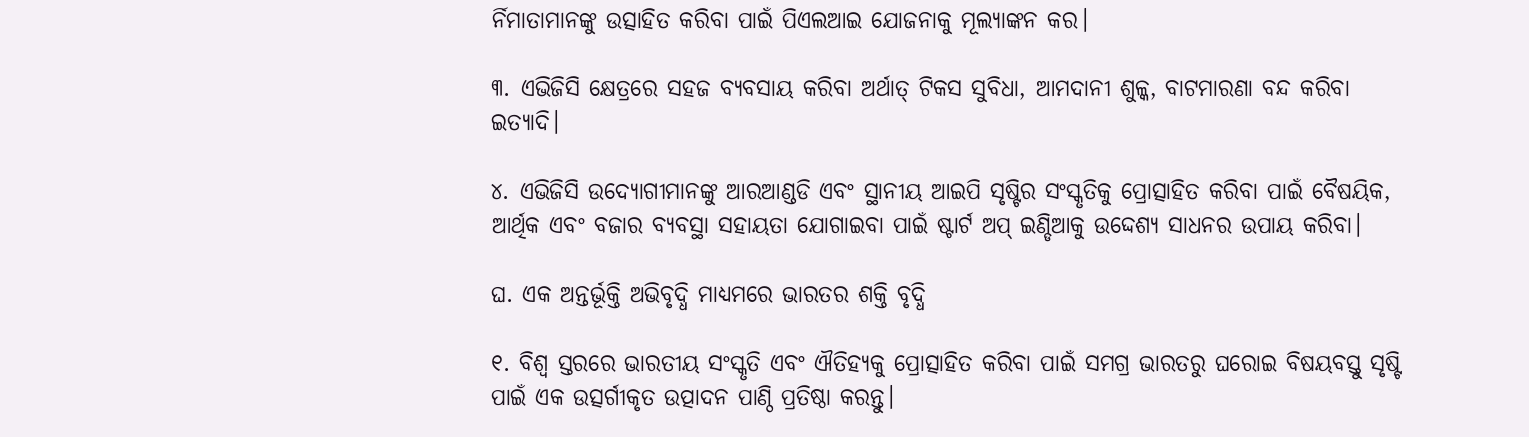ର୍ନିମାତାମାନଙ୍କୁ ଉତ୍ସାହିତ କରିବା ପାଇଁ ପିଏଲଆଇ ଯୋଜନାକୁ ମୂଲ୍ୟାଙ୍କନ କର।

୩. ଏଭିଜିସି କ୍ଷେତ୍ରରେ ସହଜ ବ୍ୟବସାୟ କରିବା ଅର୍ଥାତ୍‍ ଟିକସ ସୁବିଧା, ଆମଦାନୀ ଶୁଳ୍କ, ବାଟମାରଣା ବନ୍ଦ କରିବା ଇତ୍ୟାଦି।

୪. ଏଭିଜିସି ଉଦ୍ୟୋଗୀମାନଙ୍କୁ ଆରଆଣ୍ଡଡି ଏବଂ ସ୍ଥାନୀୟ ଆଇପି ସୃଷ୍ଟିର ସଂସ୍କୃତିକୁ ପ୍ରୋତ୍ସାହିତ କରିବା ପାଇଁ ବୈଷୟିକ, ଆର୍ଥିକ ଏବଂ ବଜାର ବ୍ୟବସ୍ଥା ସହାୟତା ଯୋଗାଇବା ପାଇଁ ଷ୍ଟାର୍ଟ ଅପ୍ ଇଣ୍ଡିଆକୁ ଉଦ୍ଦେଶ୍ୟ ସାଧନର ଉପାୟ କରିବା।

ଘ. ଏକ ଅନ୍ତର୍ଭୂକ୍ତି ଅଭିବୃଦ୍ଧି ମାଧ୍ୟମରେ ଭାରତର ଶକ୍ତି ବୃଦ୍ଧି

୧. ବିଶ୍ୱ ସ୍ତରରେ ଭାରତୀୟ ସଂସ୍କୃତି ଏବଂ ଐତିହ୍ୟକୁ ପ୍ରୋତ୍ସାହିତ କରିବା ପାଇଁ ସମଗ୍ର ଭାରତରୁ ଘରୋଇ ବିଷୟବସ୍ତୁ ସୃଷ୍ଟି ପାଇଁ ଏକ ଉତ୍ସର୍ଗୀକୃତ ଉତ୍ପାଦନ ପାଣ୍ଠି ପ୍ରତିଷ୍ଠା କରନ୍ତୁ।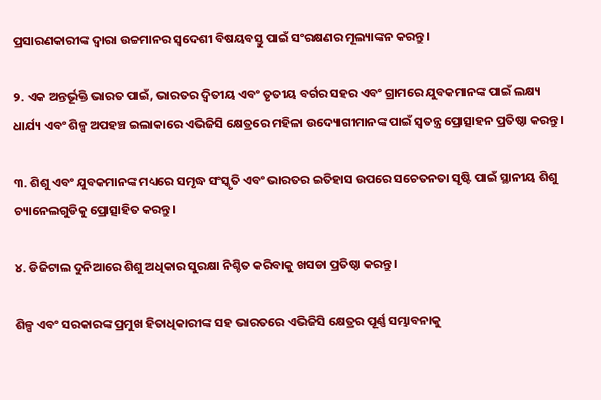ପ୍ରସାରଣକାରୀଙ୍କ ଦ୍ୱାରା ଉଚ୍ଚମାନର ସ୍ୱଦେଶୀ ବିଷୟବସ୍ତୁ ପାଇଁ ସଂରକ୍ଷଣର ମୂଲ୍ୟାଙ୍କନ କରନ୍ତୁ।

୨. ଏକ ଅନ୍ତର୍ଭୂକ୍ତି ଭାରତ ପାଇଁ, ଭାରତର ଦ୍ୱିତୀୟ ଏବଂ ତୃତୀୟ ବର୍ଗର ସହର ଏବଂ ଗ୍ରାମରେ ଯୁବକମାନଙ୍କ ପାଇଁ ଲକ୍ଷ୍ୟ ଧାର୍ଯ୍ୟ ଏବଂ ଶିଳ୍ପ ଅପହଞ୍ଚ ଇଲାକାରେ ଏଭିଜିସି କ୍ଷେତ୍ରରେ ମହିଳା ଉଦ୍ୟୋଗୀମାନଙ୍କ ପାଇଁ ସ୍ୱତନ୍ତ୍ର ପ୍ରୋତ୍ସାହନ ପ୍ରତିଷ୍ଠା କରନ୍ତୁ।

୩. ଶିଶୁ ଏବଂ ଯୁବକମାନଙ୍କ ମଧ୍ୟରେ ସମୃଦ୍ଧ ସଂସ୍କୃତି ଏବଂ ଭାରତର ଇତିହାସ ଉପରେ ସଚେତନତା ସୃଷ୍ଟି ପାଇଁ ସ୍ଥାନୀୟ ଶିଶୁ ଚ୍ୟାନେଲଗୁଡିକୁ ପ୍ରୋତ୍ସାହିତ କରନ୍ତୁ।

୪. ଡିଜିଟାଲ ଦୁନିଆରେ ଶିଶୁ ଅଧିକାର ସୁରକ୍ଷା ନିଶ୍ଚିତ କରିବାକୁ ଖସଡା ପ୍ରତିଷ୍ଠା କରନ୍ତୁ।

ଶିଳ୍ପ ଏବଂ ସରକାରଙ୍କ ପ୍ରମୁଖ ହିତାଧିକାରୀଙ୍କ ସହ ଭାରତରେ ଏଭିଜିସି କ୍ଷେତ୍ରର ପୂର୍ଣ୍ଣ ସମ୍ଭାବନାକୁ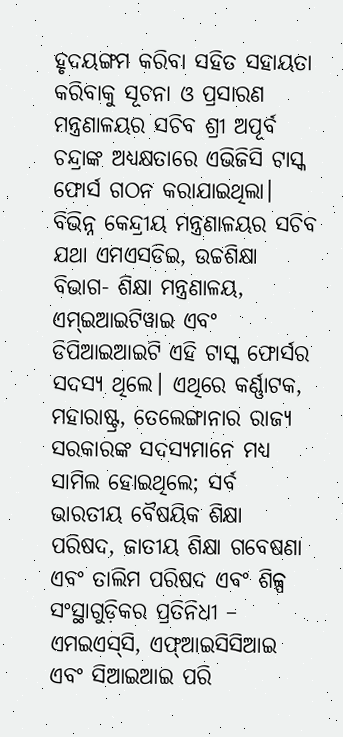ହୃଦୟଙ୍ଗମ କରିବା ସହିତ ସହାୟତା କରିବାକୁ ସୂଚନା ଓ ପ୍ରସାରଣ ମନ୍ତ୍ରଣାଳୟର ସଚିବ ଶ୍ରୀ ଅପୂର୍ବ ଚନ୍ଦ୍ରାଙ୍କ ଅଧ୍ୟକ୍ଷତାରେ ଏଭିଜିସି ଟାସ୍କ ଫୋର୍ସ ଗଠନ କରାଯାଇଥିଲା। ବିଭିନ୍ନ କେନ୍ଦ୍ରୀୟ ମନ୍ତ୍ରଣାଳୟର ସଚିବ ଯଥା ଏମଏସଡିଇ, ଉଚ୍ଚଶିକ୍ଷା ବିଭାଗ- ଶିକ୍ଷା ମନ୍ତ୍ରଣାଳୟ, ଏମ୍‍ଇଆଇଟିୱାଇ ଏବଂ ଡିପିଆଇଆଇଟି ଏହି ଟାସ୍କ ଫୋର୍ସର ସଦସ୍ୟ ଥିଲେ। ଏଥିରେ କର୍ଣ୍ଣାଟକ, ମହାରାଷ୍ଟ୍ର, ତେଲେଙ୍ଗାନାର ରାଜ୍ୟ ସରକାରଙ୍କ ସଦସ୍ୟମାନେ ମଧ୍ୟ ସାମିଲ ହୋଇଥିଲେ; ସର୍ବ ଭାରତୀୟ ବୈଷୟିକ ଶିକ୍ଷା ପରିଷଦ, ଜାତୀୟ ଶିକ୍ଷା ଗବେଷଣା ଏବଂ ତାଲିମ ପରିଷଦ ଏବଂ ଶିଳ୍ପ ସଂସ୍ଥାଗୁଡ଼ିକର ପ୍ରତିନିଧୀ – ଏମଇଏସ୍‍ସି, ଏଫ୍‍ଆଇସିସିଆଇ ଏବଂ ସିଆଇଆଇ ପରି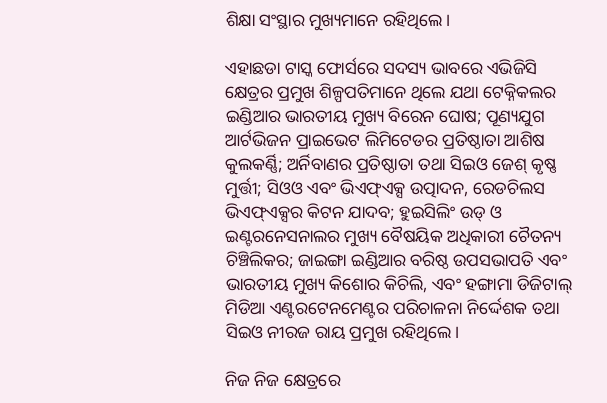ଶିକ୍ଷା ସଂସ୍ଥାର ମୁଖ୍ୟମାନେ ରହିଥିଲେ।

ଏହାଛଡା ଟାସ୍କ ଫୋର୍ସରେ ସଦସ୍ୟ ଭାବରେ ଏଭିଜିସି କ୍ଷେତ୍ରର ପ୍ରମୁଖ ଶିଳ୍ପପତିମାନେ ଥିଲେ ଯଥା ଟେକ୍ନିକଲର ଇଣ୍ଡିଆର ଭାରତୀୟ ମୁଖ୍ୟ ବିରେନ ଘୋଷ; ପୂଣ୍ୟଯୁଗ ଆର୍ଟଭିଜନ ପ୍ରାଇଭେଟ ଲିମିଟେଡର ପ୍ରତିଷ୍ଠାତା ଆଶିଷ କୁଲକର୍ଣ୍ଣି; ଅର୍ନିବାଣର ପ୍ରତିଷ୍ଠାତା ତଥା ସିଇଓ ଜେଶ୍ କୃଷ୍ଣ ମୁର୍ତ୍ତୀ; ସିଓଓ ଏବଂ ଭିଏଫ୍‍ଏକ୍ସ ଉତ୍ପାଦନ, ରେଡଚିଲସ ଭିଏଫ୍‍ଏକ୍ସର କିଟନ ଯାଦବ; ହୁଇସିଲିଂ ଉଡ୍‍ ଓ ଇଣ୍ଟରନେସନାଲର ମୁଖ୍ୟ ବୈଷୟିକ ଅଧିକାରୀ ଚୈତନ୍ୟ ଚିଞ୍ଚିଲିକର; ଜାଇଙ୍ଗା ଇଣ୍ଡିଆର ବରିଷ୍ଠ ଉପସଭାପତି ଏବଂ ଭାରତୀୟ ମୁଖ୍ୟ କିଶୋର କିଚିଲି, ଏବଂ ହଙ୍ଗାମା ଡିଜିଟାଲ୍ ମିଡିଆ ଏଣ୍ଟରଟେନମେଣ୍ଟର ପରିଚାଳନା ନିର୍ଦ୍ଦେଶକ ତଥା ସିଇଓ ନୀରଜ ରାୟ ପ୍ରମୁଖ ରହିଥିଲେ।

ନିଜ ନିଜ କ୍ଷେତ୍ରରେ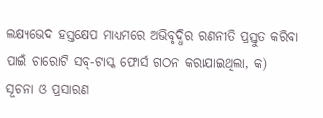ଲକ୍ଷ୍ୟଭେଦ ହସ୍ତକ୍ଷେପ ମାଧ୍ୟମରେ ଅଭିବୃଦ୍ଧିର ରଣନୀତି ପ୍ରସ୍ତୁତ କରିବା ପାଇଁ ଚାରୋଟି ସବ୍‌-ଟାସ୍କ ଫୋର୍ସ ଗଠନ କରାଯାଇଥିଲା, କ) ସୂଚନା ଓ ପ୍ରସାରଣ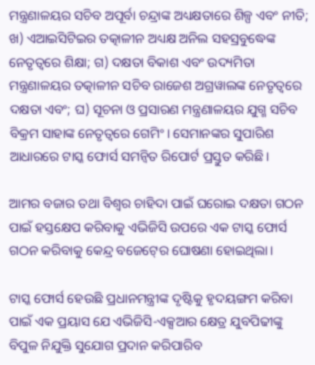ମନ୍ତ୍ରଣାଳୟର ସଚିବ ଅପୂର୍ବା ଚନ୍ଦ୍ରାଙ୍କ ଅଧ୍ୟକ୍ଷତାରେ ଶିଳ୍ପ ଏବଂ ନୀତି; ଖ) ଏଆଇସିଟିଇର ତତ୍କାଳୀନ ଅଧ୍ୟକ୍ଷ ଅନିଲ ସହସ୍ରବୁଦ୍ଧେଙ୍କ ନେତୃତ୍ୱରେ ଶିକ୍ଷା; ଗ) ଦକ୍ଷତା ବିକାଶ ଏବଂ ଉଦ୍ୟମିତା ମନ୍ତ୍ରଣାଳୟର ତତ୍କାଳୀନ ସଚିବ ରାଜେଶ ଅଗ୍ରୱାଲଙ୍କ ନେତୃତ୍ୱରେ ଦକ୍ଷତା ଏବଂ; ଘ) ସୂଚନା ଓ ପ୍ରସାରଣ ମନ୍ତ୍ରଣାଳୟର ଯୁଗ୍ମ ସଚିବ ବିକ୍ରମ ସାହାଙ୍କ ନେତୃତ୍ୱରେ ଗେମିଂ। ସେମାନଙ୍କର ସୁପାରିଶ ଆଧାରରେ ଟାସ୍କ ଫୋର୍ସ ସମନ୍ୱିତ ରିପୋର୍ଟ ପ୍ରସ୍ତୁତ କରିଛି।

ଆମର ବଜାର ତଥା ବିଶ୍ୱର ଚାହିଦା ପାଇଁ ଘରୋଇ ଦକ୍ଷତା ଗଠନ ପାଇଁ ହସ୍ତକ୍ଷେପ କରିବାକୁ ଏଭିଜିସି ଉପରେ ଏକ ଟାସ୍କ ଫୋର୍ସ ଗଠନ କରିବାକୁ କେନ୍ଦ୍ର ବଜେଟ୍‍ରେ ଘୋଷଣା ହୋଇଥିଲା।

ଟାସ୍କ ଫୋର୍ସ ହେଉଛି ପ୍ରଧାନମନ୍ତ୍ରୀଙ୍କ ଦୃଷ୍ଟିକୁ ହୃଦୟଙ୍ଗମ କରିବା ପାଇଁ ଏକ ପ୍ରୟାସ ଯେ ଏଭିଜିସି-ଏକ୍ସଆର କ୍ଷେତ୍ର ଯୁବପିଢୀଙ୍କୁ ବିପୁଳ ନିଯୁକ୍ତି ସୁଯୋଗ ପ୍ରଦାନ କରିପାରିବ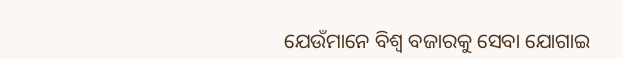ଯେଉଁମାନେ ବିଶ୍ୱ ବଜାରକୁ ସେବା ଯୋଗାଇ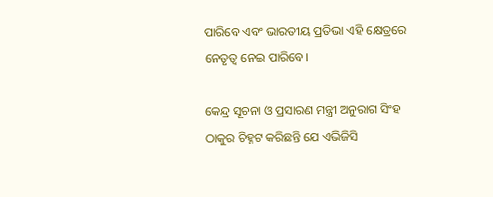ପାରିବେ ଏବଂ ଭାରତୀୟ ପ୍ରତିଭା ଏହି କ୍ଷେତ୍ରରେ ନେତୃତ୍ୱ ନେଇ ପାରିବେ।

କେନ୍ଦ୍ର ସୂଚନା ଓ ପ୍ରସାରଣ ମନ୍ତ୍ରୀ ଅନୁରାଗ ସିଂହ ଠାକୁର ଚିହ୍ନଟ କରିଛନ୍ତି ଯେ ଏଭିଜିସି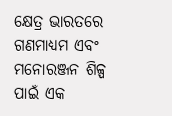କ୍ଷେତ୍ର ଭାରତରେ ଗଣମାଧ୍ୟମ ଏବଂ ମନୋରଞ୍ଜନ ଶିଳ୍ପ ପାଇଁ ଏକ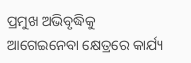ପ୍ରମୁଖ ଅଭିବୃଦ୍ଧିକୁ ଆଗେଇନେବା କ୍ଷେତ୍ରରେ କାର୍ଯ୍ୟ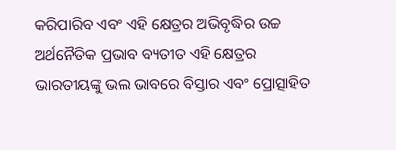କରିପାରିବ ଏବଂ ଏହି କ୍ଷେତ୍ରର ଅଭିବୃଦ୍ଧିର ଉଚ୍ଚ ଅର୍ଥନୈତିକ ପ୍ରଭାବ ବ୍ୟତୀତ ଏହି କ୍ଷେତ୍ରର ଭାରତୀୟଙ୍କୁ ଭଲ ଭାବରେ ବିସ୍ତାର ଏବଂ ପ୍ରୋତ୍ସାହିତ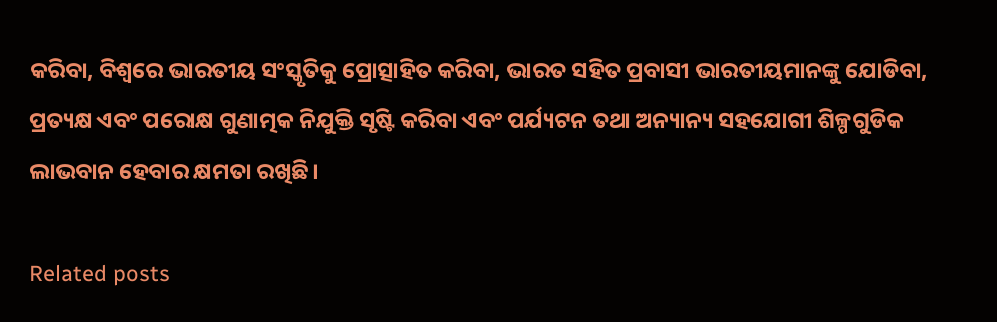କରିବା, ବିଶ୍ୱରେ ଭାରତୀୟ ସଂସ୍କୃତିକୁ ପ୍ରୋତ୍ସାହିତ କରିବା, ଭାରତ ସହିତ ପ୍ରବାସୀ ଭାରତୀୟମାନଙ୍କୁ ଯୋଡିବା, ପ୍ରତ୍ୟକ୍ଷ ଏବଂ ପରୋକ୍ଷ ଗୁଣାତ୍ମକ ନିଯୁକ୍ତି ସୃଷ୍ଟି କରିବା ଏବଂ ପର୍ଯ୍ୟଟନ ତଥା ଅନ୍ୟାନ୍ୟ ସହଯୋଗୀ ଶିଳ୍ପଗୁଡିକ ଲାଭବାନ ହେବାର କ୍ଷମତା ରଖିଛି।

Related posts